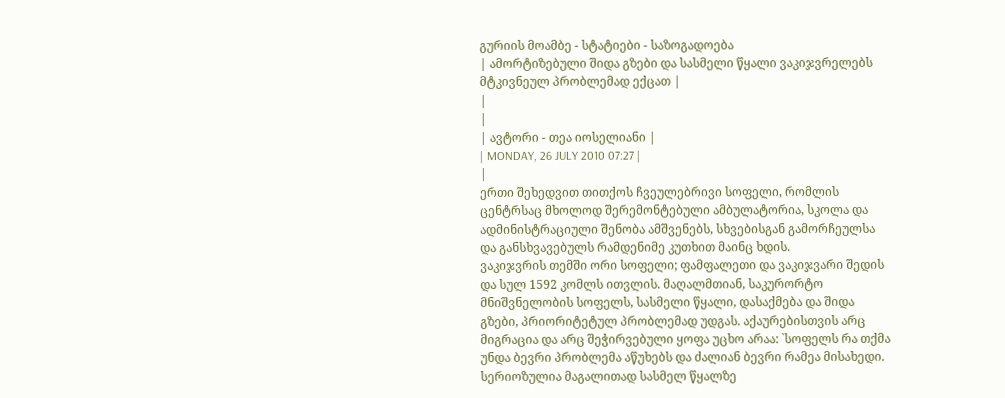გურიის მოამბე - სტატიები - საზოგადოება
| ამორტიზებული შიდა გზები და სასმელი წყალი ვაკიჯვრელებს მტკივნეულ პრობლემად ექცათ |
|
|
| ავტორი - თეა იოსელიანი |
| MONDAY, 26 JULY 2010 07:27 |
|
ერთი შეხედვით თითქოს ჩვეულებრივი სოფელი, რომლის ცენტრსაც მხოლოდ შერემონტებული ამბულატორია, სკოლა და ადმინისტრაციული შენობა ამშვენებს, სხვებისგან გამორჩეულსა და განსხვავებულს რამდენიმე კუთხით მაინც ხდის.
ვაკიჯვრის თემში ორი სოფელი; ფამფალეთი და ვაკიჯვარი შედის და სულ 1592 კომლს ითვლის. მაღალმთიან, საკურორტო მნიშვნელობის სოფელს, სასმელი წყალი, დასაქმება და შიდა გზები, პრიორიტეტულ პრობლემად უდგას. აქაურებისთვის არც მიგრაცია და არც შეჭირვებული ყოფა უცხო არაა: `სოფელს რა თქმა უნდა ბევრი პრობლემა აწუხებს და ძალიან ბევრი რამეა მისახედი. სერიოზულია მაგალითად სასმელ წყალზე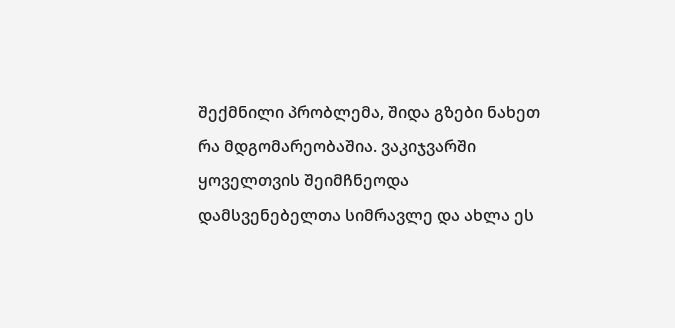შექმნილი პრობლემა, შიდა გზები ნახეთ რა მდგომარეობაშია. ვაკიჯვარში ყოველთვის შეიმჩნეოდა დამსვენებელთა სიმრავლე და ახლა ეს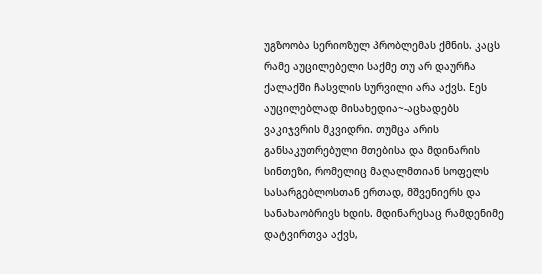უგზოობა სერიოზულ პრობლემას ქმნის. კაცს რამე აუცილებელი საქმე თუ არ დაურჩა ქალაქში ჩასვლის სურვილი არა აქვს. Eეს აუცილებლად მისახედია~-აცხადებს ვაკიჯვრის მკვიდრი. თუმცა არის განსაკუთრებული მთებისა და მდინარის სინთეზი, რომელიც მაღალმთიან სოფელს სასარგებლოსთან ერთად, მშვენიერს და სანახაობრივს ხდის. მდინარესაც რამდენიმე დატვირთვა აქვს,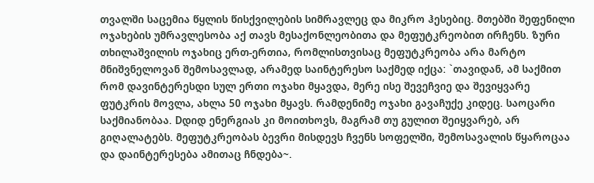თვალში საცემია წყლის წისქვილების სიმრავლეც და მიკრო ჰესებიც. მთებში შეფენილი ოჯახების უმრავლესობა აქ თავს მესაქონლეობითა და მეფუტკრეობით ირჩენს. ზური თხილაშვილის ოჯახიც ერთ-ერთია, რომლისთვისაც მეფუტკრეობა არა მარტო მნიშვნელოვან შემოსავლად, არამედ საინტერესო საქმედ იქცა: `თავიდან, ამ საქმით რომ დავინტერესდი სულ ერთი ოჯახი მყავდა, მერე ისე შევეჩვიე და შევიყვარე ფუტკრის მოვლა, ახლა 50 ოჯახი მყავს. რამდენიმე ოჯახი გავაჩუქე კიდეც. საოცარი საქმიანობაა. Dდიდ ენერგიას კი მოითხოვს, მაგრამ თუ გულით შეიყვარებ, არ გიღალატებს. მეფუტკრეობას ბევრი მისდევს ჩვენს სოფელში, შემოსავალის წყაროცაა და დაინტერესება ამითაც ჩნდება~.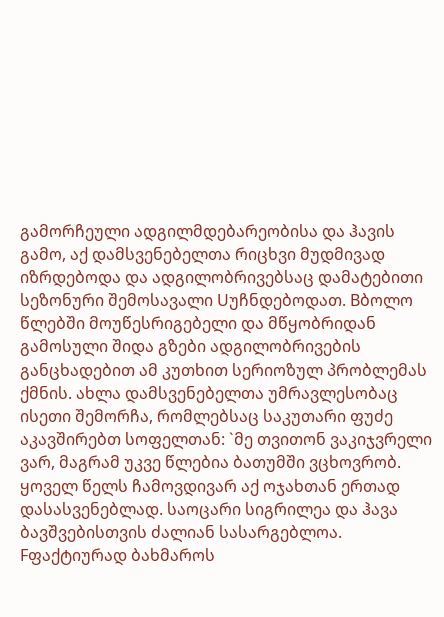გამორჩეული ადგილმდებარეობისა და ჰავის გამო, აქ დამსვენებელთა რიცხვი მუდმივად იზრდებოდა და ადგილობრივებსაც დამატებითი სეზონური შემოსავალი Uუჩნდებოდათ. Bბოლო წლებში მოუწესრიგებელი და მწყობრიდან გამოსული შიდა გზები ადგილობრივების განცხადებით ამ კუთხით სერიოზულ პრობლემას ქმნის. ახლა დამსვენებელთა უმრავლესობაც ისეთი შემორჩა, რომლებსაც საკუთარი ფუძე აკავშირებთ სოფელთან: `მე თვითონ ვაკიჯვრელი ვარ, მაგრამ უკვე წლებია ბათუმში ვცხოვრობ. ყოველ წელს ჩამოვდივარ აქ ოჯახთან ერთად დასასვენებლად. საოცარი სიგრილეა და ჰავა ბავშვებისთვის ძალიან სასარგებლოა. Fფაქტიურად ბახმაროს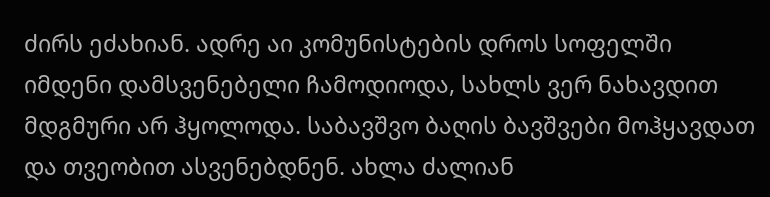ძირს ეძახიან. ადრე აი კომუნისტების დროს სოფელში იმდენი დამსვენებელი ჩამოდიოდა, სახლს ვერ ნახავდით მდგმური არ ჰყოლოდა. საბავშვო ბაღის ბავშვები მოჰყავდათ და თვეობით ასვენებდნენ. ახლა ძალიან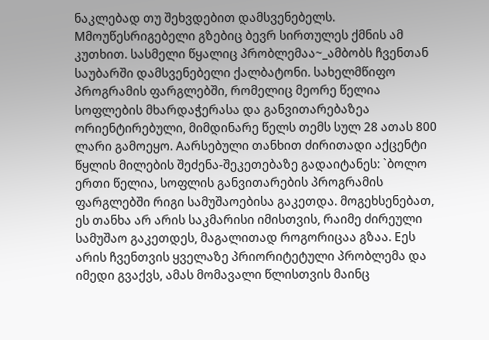ნაკლებად თუ შეხვდებით დამსვენებელს. Mმოუწესრიგებელი გზებიც ბევრ სირთულეს ქმნის ამ კუთხით. სასმელი წყალიც პრობლემაა~_ამბობს ჩვენთან საუბარში დამსვენებელი ქალბატონი. სახელმწიფო პროგრამის ფარგლებში, რომელიც მეორე წელია სოფლების მხარდაჭერასა და განვითარებაზეა ორიენტირებული, მიმდინარე წელს თემს სულ 28 ათას 800 ლარი გამოეყო. Aარსებული თანხით ძირითადი აქცენტი წყლის მილების შეძენა-შეკეთებაზე გადაიტანეს: `ბოლო ერთი წელია, სოფლის განვითარების პროგრამის ფარგლებში რიგი სამუშაოებისა გაკეთდა. მოგეხსენებათ, ეს თანხა არ არის საკმარისი იმისთვის, რაიმე ძირეული სამუშაო გაკეთდეს, მაგალითად როგორიცაა გზაა. Eეს არის ჩვენთვის ყველაზე პრიორიტეტული პრობლემა და იმედი გვაქვს, ამას მომავალი წლისთვის მაინც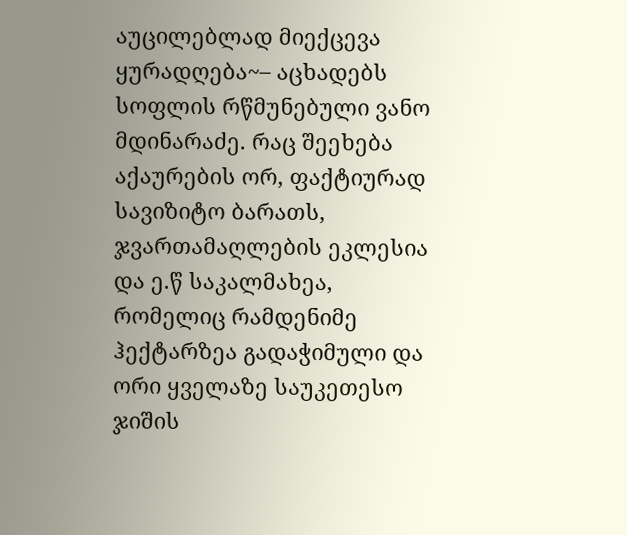აუცილებლად მიექცევა ყურადღება~– აცხადებს სოფლის რწმუნებული ვანო მდინარაძე. რაც შეეხება აქაურების ორ, ფაქტიურად სავიზიტო ბარათს, ჯვართამაღლების ეკლესია და ე.წ საკალმახეა, რომელიც რამდენიმე ჰექტარზეა გადაჭიმული და ორი ყველაზე საუკეთესო ჯიშის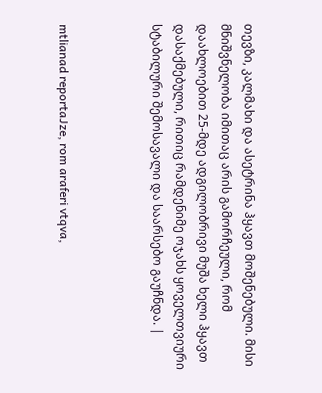თევზი, კალმახი და ასეტრინა ჰყავთ მოშენებული. მისი მნიშვნელობა იმითაც არის გამორჩეული, რომ დაახლოებით 25-მდე ადგილობრივი მუშა ხელი ჰყავთ დასაქმებული, რითიც რამდენიმე ოჯახს ყოველთვიური სტაბილური შემოსავალი და საარსებო გაუჩნდა. |



mtlianad reportaJze, rom araferi vtqva,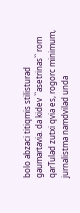bolo abzaci titiqmis stilisturad gaumartavia. da kidev ``asetrinas`` rom qarTulad zutxi qvia es, rogorc minimum, jurnalistma namdvilad unda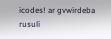icodes! ar gvwirdeba rusuli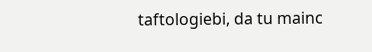taftologiebi, da tu mainc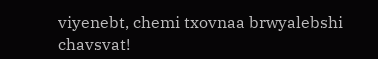viyenebt, chemi txovnaa brwyalebshi chavsvat!